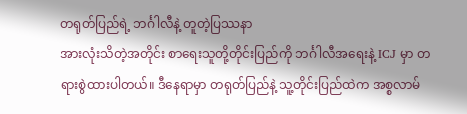တရုတ်ပြည်ရဲ့ ဘင်္ဂါလီနဲ့ တူတဲ့ပြဿနာ
အားလုံးသိတဲ့အတိုင်း စာရေးသူတို့တိုင်းပြည်ကို ဘင်္ဂါလီအရေးနဲ့ ICJ မှာ တရားစွဲထားပါတယ်။ ဒီနေရာမှာ တရုတ်ပြည်နဲ့ သူ့တိုင်းပြည်ထဲက အစ္စလာမ်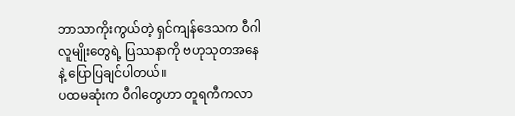ဘာသာကိုးကွယ်တဲ့ ရှင်ကျန်ဒေသက ဝီဂါလူမျိုးတွေရဲ့ ပြဿနာကို ဗဟုသုတအနေနဲ့ ပြောပြချင်ပါတယ်။
ပထမဆုံးက ဝီဂါတွေဟာ တူရကီကလာ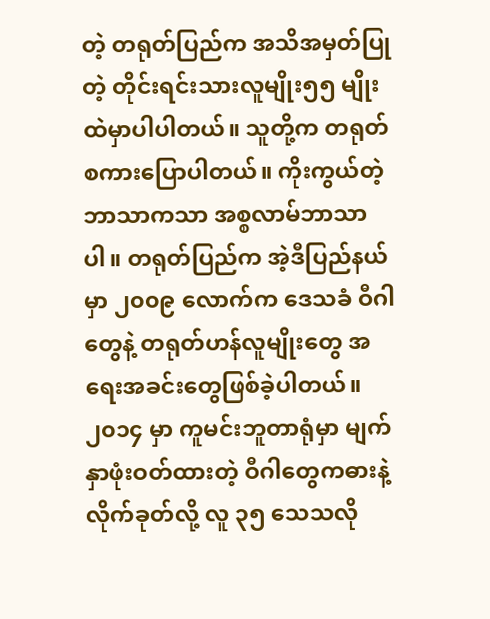တဲ့ တရုတ်ပြည်က အသိအမှတ်ပြုတဲ့ တိုင်းရင်းသားလူမျိုး၅၅ မျိုးထဲမှာပါပါတယ်။ သူတို့က တရုတ်စကားပြောပါတယ်။ ကိုးကွယ်တဲ့ဘာသာကသာ အစ္စလာမ်ဘာသာပါ။ တရုတ်ပြည်က အဲ့ဒီပြည်နယ်မှာ ၂၀၀၉ လောက်က ဒေသခံ ဝီဂါတွေနဲ့ တရုတ်ဟန်လူမျိုးတွေ အရေးအခင်းတွေဖြစ်ခဲ့ပါတယ်။ ၂၀၁၄ မှာ ကူမင်းဘူတာရုံမှာ မျက်နှာဖုံးဝတ်ထားတဲ့ ဝီဂါတွေကဓားနဲ့လိုက်ခုတ်လို့ လူ ၃၅ သေသလို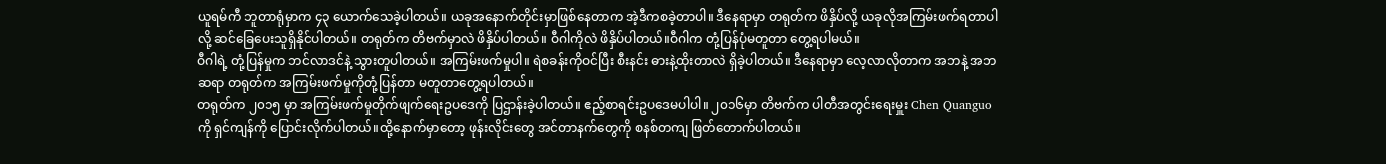ယူရမ်ကီ ဘူတာရုံမှာက ၄၃ ယောက်သေခဲ့ပါတယ်။ ယခုအနောက်တိုင်းမှာဖြစ်နေတာက အဲ့ဒီကစခဲ့တာပါ။ ဒီနေရာမှာ တရုတ်က ဖိနှိပ်လို့ ယခုလိုအကြမ်းဖက်ရတာပါလို့ ဆင်ခြေပေးသူရှိနိုင်ပါတယ်။ တရုတ်က တိဗက်မှာလဲ ဖိနှိပ်ပါတယ်။ ဝီဂါကိုလဲ ဖိနှိပ်ပါတယ်။ဝီဂါက တုံ့ပြန်ပုံမတူတာ တွေ့ရပါမယ်။
ဝီဂါရဲ့ တုံ့ပြန်မှုက ဘင်လာဒင်နဲ့ သွားတူပါတယ်။ အကြမ်းဖက်မှုပါ။ ရဲစခန်းကိုဝင်ပြီး စီးနင်း ဓားနဲ့ထိုးတာလဲ ရှိခဲ့ပါတယ်။ ဒီနေရာမှာ လေ့လာလိုတာက အဘနဲ့ အဘဆရာ တရုတ်က အကြမ်းဖက်မှုကိုတုံ့ပြန်တာ မတူတာတွေ့ရပါတယ်။
တရုတ်က ၂၀၁၅ မှာ အကြမ်းဖက်မှုတိုက်ဖျက်ရေးဥပဒေကို ပြဌာန်းခဲ့ပါတယ်။ ဧည့်စာရင်းဥပဒေမပါပါ။ ၂၀၁၆မှာ တိဗက်က ပါတီအတွင်းရေးမှူး Chen Quanguo ကို ရှင်ကျန်ကို ပြောင်းလိုက်ပါတယ်။ထို့နောက်မှာတော့ ဖုန်းလိုင်းတွေ အင်တာနက်တွေကို စနစ်တကျ ဖြတ်တောက်ပါတယ်။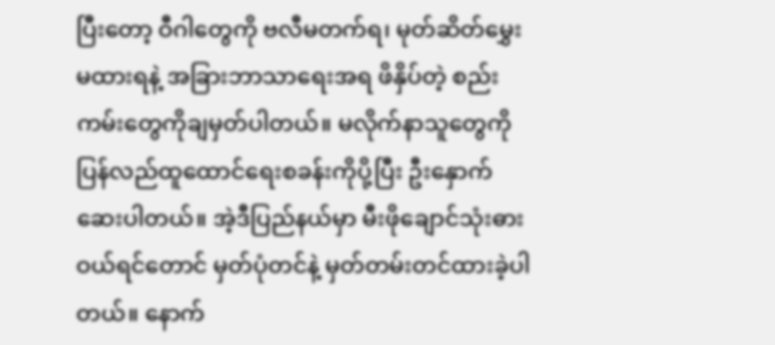ပြီးတော့ ဝီဂါတွေကို ဗလီမတက်ရ၊ မုတ်ဆိတ်မွှေးမထားရနဲ့ အခြားဘာသာရေးအရ ဖိနှိပ်တဲ့ စည်းကမ်းတွေကိုချမှတ်ပါတယ်။ မလိုက်နာသူတွေကို ပြန်လည်ထူထောင်ရေးစခန်းကိုပို့ပြီး ဦးနှောက်ဆေးပါတယ်။ အဲ့ဒီပြည်နယ်မှာ မီးဖိုချောင်သုံးဓား ဝယ်ရင်တောင် မှတ်ပုံတင်နဲ့ မှတ်တမ်းတင်ထားခဲ့ပါတယ်။ နောက်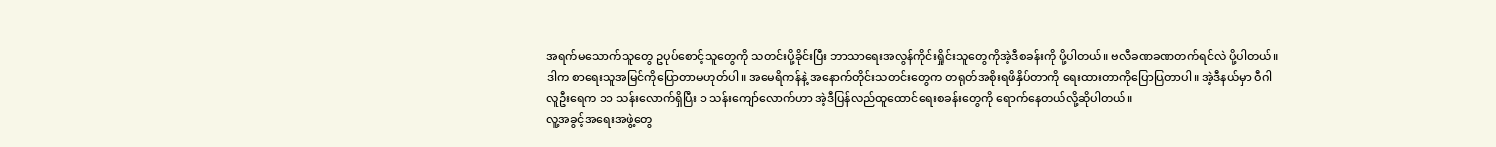အရက်မသောက်သူတွေ ဥပုပ်စောင့်သူတွေကို သတင်းပို့ခိုင်းပြီး ဘာသာရေးအလွန်ကိုင်းရှိုင်းသူတွေကိုအဲ့ဒီစခန်းကို ပို့ပါတယ်။ ဗလီခဏခဏတက်ရင်လဲ ပို့ပါတယ်။ ဒါက စာရေးသူအမြင်ကိုပြောတာမဟုတ်ပါ။ အမေရိကန်နဲ့ အနောက်တိုင်းသတင်းတွေက တရုတ်အစိုးရဖိနှိပ်တာကို ရေးထားတာကိုပြောပြတာပါ။ အဲ့ဒီနယ်မှာ ဝီဂါလူဦးရေက ၁၁ သန်းလောက်ရှိပြီး ၁ သန်းကျော်လောက်ဟာ အဲ့ဒီပြန်လည်ထူထောင်ရေးစခန်းတွေကို ရောက်နေတယ်လို့ဆိုပါတယ်။
လူ့အခွင့်အရေးအဖွဲ့တွေ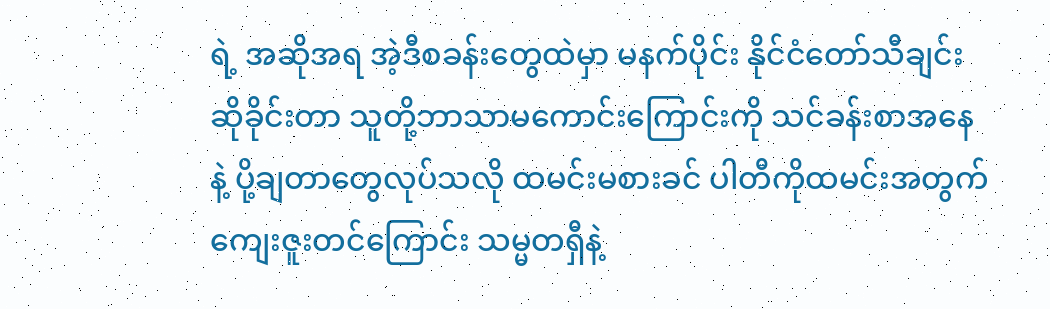ရဲ့ အဆိုအရ အဲ့ဒီစခန်းတွေထဲမှာ မနက်ပိုင်း နိုင်ငံတော်သီချင်းဆိုခိုင်းတာ သူတို့ဘာသာမကောင်းကြောင်းကို သင်ခန်းစာအနေနဲ့ ပို့ချတာတွေလုပ်သလို ထမင်းမစားခင် ပါတီကိုထမင်းအတွက် ကျေးဇူးတင်ကြောင်း သမ္မတရှီနဲ့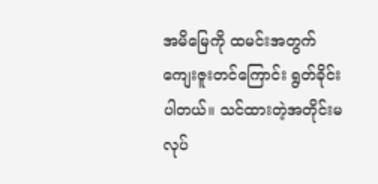အမိမြေကို ထမင်းအတွက် ကျေးဇူးတင်ကြောင်း ရွတ်ခိုင်းပါတယ်။ သင်ထားတဲ့အတိုင်းမလုပ်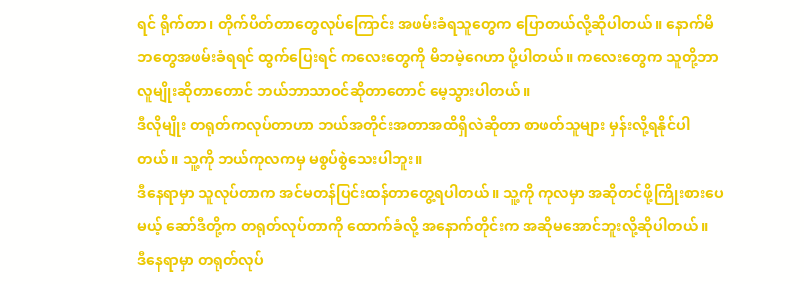ရင် ရိုက်တာ၊ တိုက်ပိတ်တာတွေလုပ်ကြောင်း အဖမ်းခံရသူတွေက ပြောတယ်လို့ဆိုပါတယ်။ နောက်မိဘတွေအဖမ်းခံရရင် ထွက်ပြေးရင် ကလေးတွေကို မိဘမဲ့ဂေဟာ ပို့ပါတယ်။ ကလေးတွေက သူတို့ဘာလူမျိုးဆိုတာတောင် ဘယ်ဘာသာဝင်ဆိုတာတောင် မေ့သွားပါတယ်။
ဒီလိုမျိုး တရုတ်ကလုပ်တာဟာ ဘယ်အတိုင်းအတာအထိရှိလဲဆိုတာ စာဖတ်သူများ မှန်းလို့ရနိုင်ပါတယ်။ သူ့ကို ဘယ်ကုလကမှ မစွပ်စွဲသေးပါဘူး။
ဒီနေရာမှာ သူလုပ်တာက အင်မတန်ပြင်းထန်တာတွေ့ရပါတယ်။ သူ့ကို ကုလမှာ အဆိုတင်ဖို့ကြိုးစားပေမယ့် ဆော်ဒီတို့က တရုတ်လုပ်တာကို ထောက်ခံလို့ အနောက်တိုင်းက အဆိုမအောင်ဘူးလို့ဆိုပါတယ်။
ဒီနေရာမှာ တရုတ်လုပ်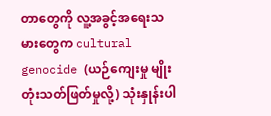တာတွေကို လူ့အခွင့်အရေးသမားတွေက cultural genocide (ယဉ်ကျေးမှု မျိုးတုံးသတ်ဖြတ်မှုလို့) သုံးနှုန်းပါ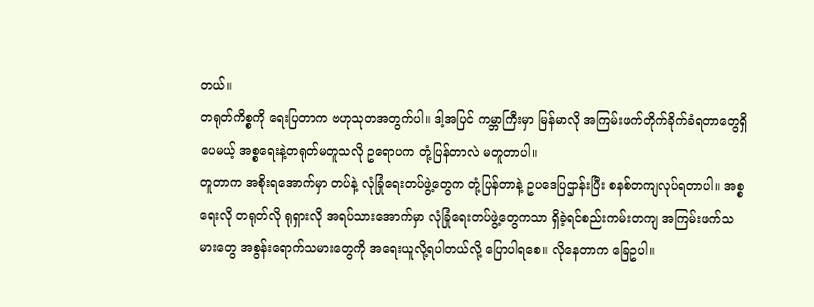တယ်။
တရုတ်ကိစ္စကို ရေးပြတာက ဗဟုသုတအတွက်ပါ။ ဒါ့အပြင် ကမ္ဘာကြီးမှာ မြန်မာလို အကြမ်းဖက်တိုက်ခိုက်ခံရတာတွေရှိပေမယ့် အစ္စရေးနဲ့တရုတ်မတူသလို ဥရောပက တုံ့ပြန်တာလဲ မတူတာပါ။
တူတာက အစိုးရအောက်မှာ တပ်နဲ့ လုံခြုံရေးတပ်ဖွဲ့တွေက တုံ့ပြန်တာနဲ့ ဥပဒေပြဌာန်းပြီး စနစ်တကျလုပ်ရတာပါ။ အစ္စရေးလို တရုတ်လို ရုရှားလို အရပ်သားအောက်မှာ လုံခြုံရေးတပ်ဖွဲ့တွေကသာ ရှိခဲ့ရင်စည်းကမ်းတကျ အကြမ်းဖက်သမားတွေ အစွန်းရောက်သမားတွေကို အရေးယူလို့ရပါတယ်လို့ ပြောပါရစေ။ လိုနေတာက ခြေဥပါ။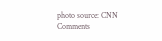photo source: CNN
Comments